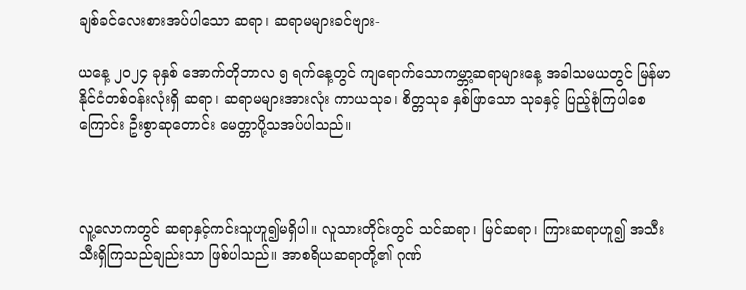ချစ်ခင်လေးစားအပ်ပါသော ဆရာ၊ ဆရာမများခင်ဗျား-

ယနေ့ ၂၀၂၄ ခုနှစ် အောက်တိုဘာလ ၅ ရက်နေ့တွင် ကျရောက်သောကမ္ဘာ့ဆရာများနေ့ အခါသမယတွင် မြန်မာနိုင်ငံတစ်ဝန်းလုံးရှိ ဆရာ၊ ဆရာမများအားလုံး ကာယသုခ၊ စိတ္တသုခ နှစ်ဖြာသော သုခနှင့် ပြည့်စုံကြပါစေကြောင်း ဦးစွာဆုတောင်း မေတ္တာပို့သအပ်ပါသည်။



လူ့လောကတွင် ဆရာနှင့်ကင်းသူဟူ၍မရှိပါ။ လူသားတိုင်းတွင် သင်ဆရာ၊ မြင်ဆရာ၊ ကြားဆရာဟူ၍ အသီးသီးရှိကြသည်ချည်းသာ ဖြစ်ပါသည်။ အာစရိယဆရာတို့၏ ဂုဏ်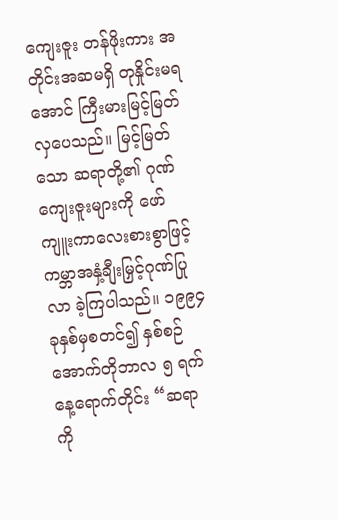ကျေးဇူး တန်ဖိုးကား အတိုင်းအဆမရှိ တုနှိုင်းမရအောင် ကြီးမားမြင့်မြတ်လှပေသည်။ မြင့်မြတ်သော ဆရာတို့၏ ဂုဏ်ကျေးဇူးများကို ဖော်ကျူးကာလေးစားစွာဖြင့် ကမ္ဘာအနှံ့ချီးမြှင့်ဂုဏ်ပြုလာ ခဲ့ကြပါသည်။ ၁၉၉၄ ခုနှစ်မှစတင်၍ နှစ်စဉ် အောက်တိုဘာလ ၅ ရက်နေ့ရောက်တိုင်း “ဆရာကို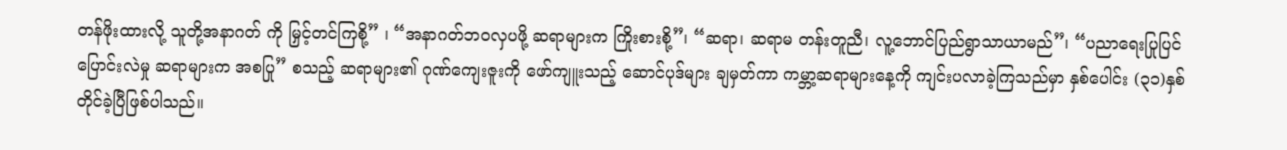တန်ဖိုးထားလို့ သူတို့အနာဂတ် ကို မြှင့်တင်ကြစို့” ၊ “အနာဂတ်ဘဝလှပဖို့ ဆရာများက ကြိုးစားစို့”၊ “ဆရာ၊ ဆရာမ တန်းတူညီ၊ လူ့ဘောင်ပြည်ရွာသာယာမည်”၊ “ပညာရေးပြုပြင်ပြောင်းလဲမှု ဆရာများက အစပြု” စသည့် ဆရာများ၏ ဂုဏ်ကျေးဇူးကို ဖော်ကျူးသည့် ဆောင်ပုဒ်များ ချမှတ်ကာ ကမ္ဘာ့ဆရာများနေ့ကို ကျင်းပလာခဲ့ကြသည်မှာ နှစ်ပေါင်း (၃၁)နှစ် တိုင်ခဲ့ပြီဖြစ်ပါသည်။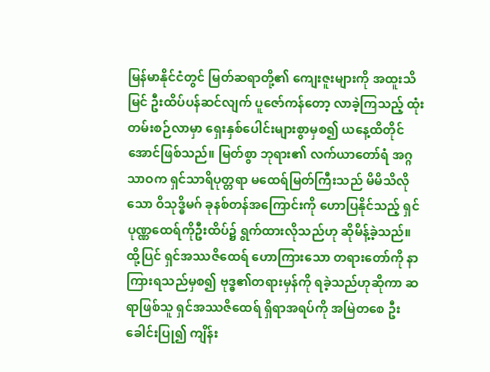မြန်မာနိုင်ငံတွင် မြတ်ဆရာတို့၏ ကျေးဇူးများကို အထူးသိမြင် ဦးထိပ်ပန်ဆင်လျက် ပူဇော်ကန်တော့ လာခဲ့ကြသည့် ထုံးတမ်းစဉ်လာမှာ ရှေးနှစ်ပေါင်းများစွာမှစ၍ ယနေ့ထိတိုင်အောင်ဖြစ်သည်။ မြတ်စွာ ဘုရား၏ လက်ယာတော်ရံ အဂ္ဂသာဝက ရှင်သာရိပုတ္တရာ မထေရ်မြတ်ကြီးသည် မိမိသိလိုသော ဝိသုဒ္ဓိမဂ် ခုနစ်တန်အကြောင်းကို ဟောပြနိုင်သည့် ရှင်ပုဏ္ဏထေရ်ကိုဦးထိပ်၌ ရွက်ထားလိုသည်ဟု ဆိုမိန့်ခဲ့သည်။ ထို့ပြင် ရှင်အဿဇိထေရ် ဟောကြားသော တရားတော်ကို နာကြားရသည်မှစ၍ ဗုဒ္ဓ၏တရားမှန်ကို ရခဲ့သည်ဟုဆိုကာ ဆရာဖြစ်သူ ရှင်အဿဇိထေရ် ရှိရာအရပ်ကို အမြဲတစေ ဦးခေါင်းပြု၍ ကျိန်း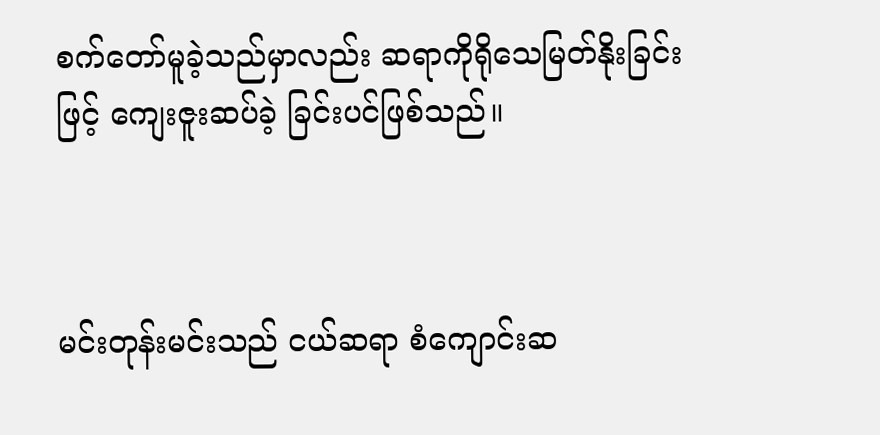စက်တော်မူခဲ့သည်မှာလည်း ဆရာကိုရိုသေမြတ်နိုးခြင်းဖြင့် ကျေးဇူးဆပ်ခဲ့ ခြင်းပင်ဖြစ်သည်။



မင်းတုန်းမင်းသည် ငယ်ဆရာ စံကျောင်းဆ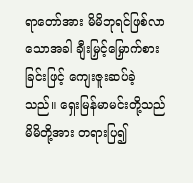ရာတော်အား မိမိဘုရင်ဖြစ်လာသောအခါ ချီးမြှင့်မြှောက်စားခြင်းဖြင့် ကျေးဇူးဆပ်ခဲ့သည်။ ရှေးမြန်မာမင်းတို့သည် မိမိတို့အား တရားပြ၍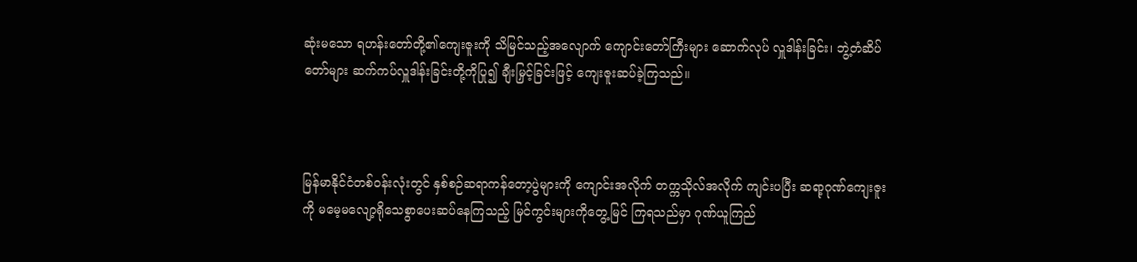ဆုံးမသော ရဟန်းတော်တို့၏ကျေးဇူးကို သိမြင်သည့်အလျောက် ကျောင်းတော်ကြီးများ ဆောက်လုပ် လှူဒါန်းခြင်း၊ ဘွဲ့တံဆိပ်တော်များ ဆက်ကပ်လှူဒါန်းခြင်းတို့ကိုပြု၍ ချီးမြှင့်ခြင်းဖြင့် ကျေးဇူးဆပ်ခဲ့ကြသည်။



မြန်မာနိုင်ငံတစ်ဝန်းလုံးတွင် နှစ်စဉ်ဆရာကန်တော့ပွဲများကို ကျောင်းအလိုက် တက္ကသိုလ်အလိုက် ကျင်းပပြီး ဆရာ့ဂုဏ်ကျေးဇူးကို မမေ့မလျော့ရိုသေစွာပေးဆပ်နေကြသည့် မြင်ကွင်းများကိုတွေ့မြင် ကြရသည်မှာ ဂုဏ်ယူကြည်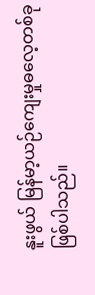နူးဖွယ် မြန်မာ့ယဉ်ကျေးမှုဓလေ့တစ်ခု ဖြစ်ပါသည်။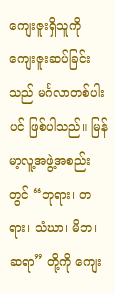ကျေးဇူးရှိသူကို ကျေးဇူးဆပ်ခြင်းသည် မင်္ဂလာတစ်ပါးပင် ဖြစ်ပါသည်။ မြန်မာ့လူ့အဖွဲ့အစည်းတွင် “ဘုရား၊ တရား၊ သံဃာ၊ မိဘ၊ ဆရာ” တို့ကို ကျေး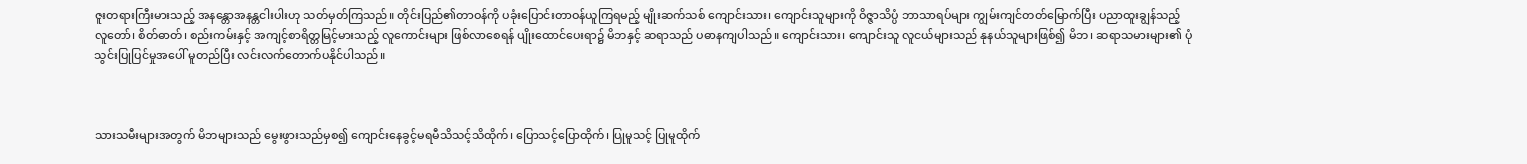ဇူးတရားကြီးမားသည့် အနန္တောအနန္တငါးပါးဟု သတ်မှတ်ကြသည်။ တိုင်းပြည်၏တာဝန်ကို ပခုံးပြောင်းတာဝန်ယူကြရမည့် မျိုးဆက်သစ် ကျောင်းသား၊ ကျောင်းသူများကို ဝိဇ္ဇာသိပ္ပံ ဘာသာရပ်များ ကျွမ်းကျင်တတ်မြောက်ပြီး ပညာထူးချွန်သည့် လူတော်၊ စိတ်ဓာတ်၊ စည်းကမ်းနှင့် အကျင့်စာရိတ္တမြင့်မားသည့် လူကောင်းများ ဖြစ်လာစေရန် ပျိုးထောင်ပေးရာ၌ မိဘနှင့် ဆရာသည် ပဓာနကျပါသည်။ ကျောင်းသား၊ ကျောင်းသူ လူငယ်များသည် နုနယ်သူများဖြစ်၍ မိဘ၊ ဆရာသမားများ၏ ပုံသွင်းပြုပြင်မှုအပေါ် မူတည်ပြီး လင်းလက်တောက်ပနိုင်ပါသည်။



သားသမီးများအတွက် မိဘများသည် မွေးဖွားသည်မှစ၍ ကျောင်းနေခွင့်မရမီသိသင့်သိထိုက်၊ ပြောသင့်ပြောထိုက်၊ ပြုမူသင့် ပြုမူထိုက်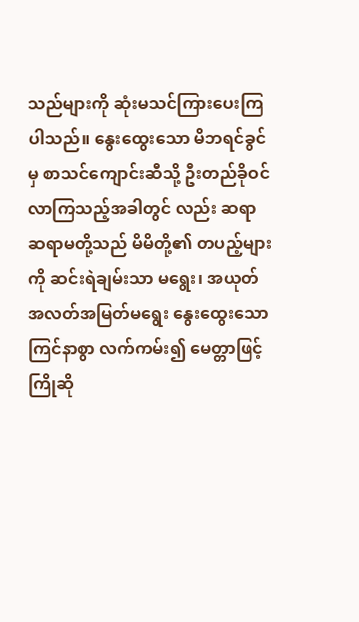သည်များကို ဆုံးမသင်ကြားပေးကြပါသည်။ နွေးထွေးသော မိဘရင်ခွင်မှ စာသင်ကျောင်းဆီသို့ ဦးတည်ခိုဝင်လာကြသည့်အခါတွင် လည်း ဆရာ ဆရာမတို့သည် မိမိတို့၏ တပည့်များကို ဆင်းရဲချမ်းသာ မရွေး၊ အယုတ်အလတ်အမြတ်မရွေး နွေးထွေးသော ကြင်နာစွာ လက်ကမ်း၍ မေတ္တာဖြင့် ကြိုဆို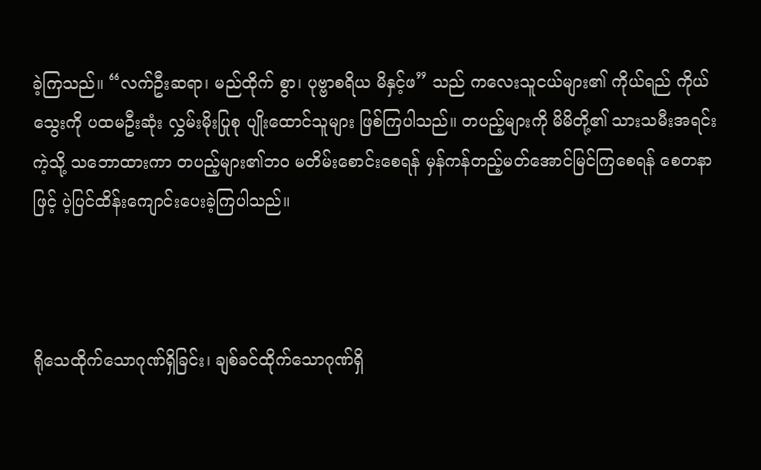ခဲ့ကြသည်။ “လက်ဦးဆရာ၊ မည်ထိုက် စွာ၊ ပုဗ္ဗာစရိယ မိနှင့်ဖ” သည် ကလေးသူငယ်များ၏ ကိုယ်ရည် ကိုယ်သွေးကို ပထမဦးဆုံး လွှမ်းမိုးပြုစု ပျိုးထောင်သူများ ဖြစ်ကြပါသည်။ တပည့်များကို မိမိတို့၏ သားသမီးအရင်းကဲ့သို့ သဘောထားကာ တပည့်များ၏ဘဝ မတိမ်းစောင်းစေရန် မှန်ကန်တည့်မတ်အောင်မြင်ကြစေရန် စေတနာဖြင့် ပဲ့ပြင်ထိန်းကျောင်းပေးခဲ့ကြပါသည်။



ရိုသေထိုက်သောဂုဏ်ရှိခြင်း၊ ချစ်ခင်ထိုက်သောဂုဏ်ရှိ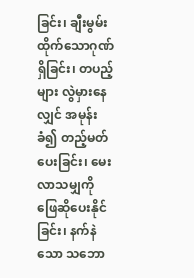ခြင်း၊ ချီးမွမ်းထိုက်သောဂုဏ်ရှိခြင်း၊ တပည့်များ လွဲမှားနေလျှင် အမုန်းခံ၍ တည့်မတ်ပေးခြင်း၊ မေးလာသမျှကို ဖြေဆိုပေးနိုင်ခြင်း၊ နက်နဲသော သဘော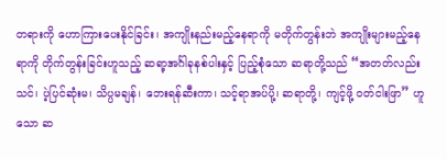တရားကို ဟောကြားပေးနိုင်ခြင်း၊ အကျိုးနည်းမည့်နေရာကို မတိုက်တွန်းဘဲ အကျိုးများမည့်နေရာကို တိုက်တွန်းခြင်းဟူသည့် ဆရာ့အင်္ဂါခုနစ်ပါးနှင့် ပြည့်စုံသော ဆရာတို့သည် “အတတ်လည်းသင်၊ ပဲ့ပြင်ဆုံးမ၊ သိပ္ပမချန်၊ ဘေးရန်ဆီးကာ၊ သင့်ရာအပ်ပို့၊ ဆရာတို့၊ ကျင့်ဖို့ ဝတ်ငါးဖြာ” ဟူသော ဆ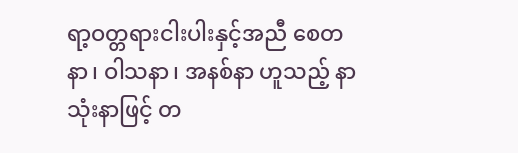ရာ့ဝတ္တရားငါးပါးနှင့်အညီ စေတနာ၊ ဝါသနာ၊ အနစ်နာ ဟူသည့် နာသုံးနာဖြင့် တ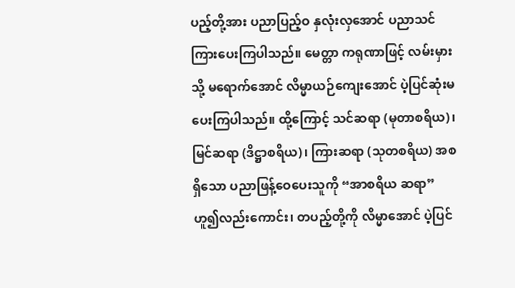ပည့်တို့အား ပညာပြည့်ဝ နှလုံးလှအောင် ပညာသင်ကြားပေးကြပါသည်။ မေတ္တာ ကရုဏာဖြင့် လမ်းမှားသို့ မရောက်အောင် လိမ္မာယဉ်ကျေးအောင် ပဲ့ပြင်ဆုံးမပေးကြပါသည်။ ထို့ကြောင့် သင်ဆရာ (မုတာစရိယ)၊ မြင်ဆရာ (ဒိဋ္ဌာစရိယ)၊ ကြားဆရာ (သုတစရိယ) အစရှိသော ပညာဖြန့်ဝေပေးသူကို “အာစရိယ ဆရာ” ဟူ၍လည်းကောင်း၊ တပည့်တို့ကို လိမ္မာအောင် ပဲ့ပြင်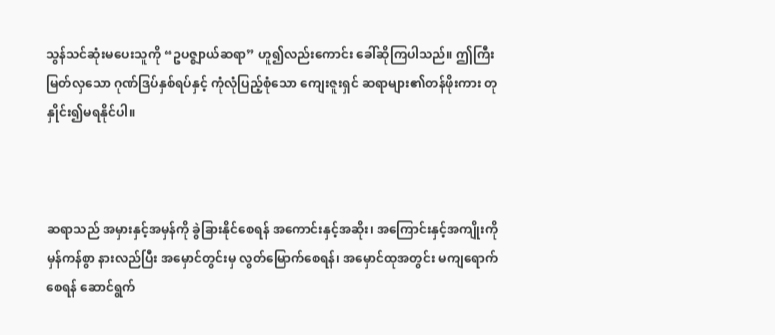သွန်သင်ဆုံးမပေးသူကို “ဥပဇ္စျာယ်ဆရာ” ဟူ၍လည်းကောင်း ခေါ်ဆိုကြပါသည်။ ဤကြီးမြတ်လှသော ဂုဏ်ဒြပ်နှစ်ရပ်နှင့် ကုံလုံပြည့်စုံသော ကျေးဇူးရှင် ဆရာများ၏တန်ဖိုးကား တုနှိုင်း၍မရနိုင်ပါ။



ဆရာသည် အမှားနှင့်အမှန်ကို ခွဲခြားနိုင်စေရန် အကောင်းနှင့်အဆိုး၊ အကြောင်းနှင့်အကျိုးကို မှန်ကန်စွာ နားလည်ပြီး အမှောင်တွင်းမှ လွတ်မြောက်စေရန်၊ အမှောင်ထုအတွင်း မကျရောက်စေရန် ဆောင်ရွက်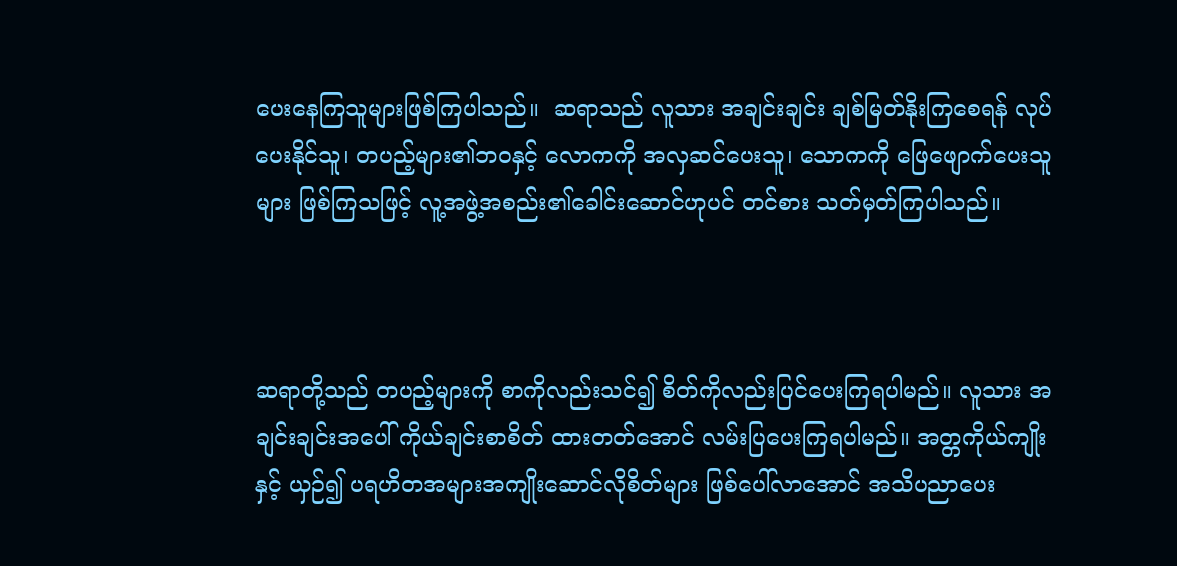ပေးနေကြသူများဖြစ်ကြပါသည်။  ဆရာသည် လူသား အချင်းချင်း ချစ်မြတ်နိုးကြစေရန် လုပ်ပေးနိုင်သူ၊ တပည့်များ၏ဘဝနှင့် လောကကို အလှဆင်ပေးသူ၊ သောကကို ဖြေဖျောက်ပေးသူများ ဖြစ်ကြသဖြင့် လူ့အဖွဲ့အစည်း၏ခေါင်းဆောင်ဟုပင် တင်စား သတ်မှတ်ကြပါသည်။



ဆရာတို့သည် တပည့်များကို စာကိုလည်းသင်၍ စိတ်ကိုလည်းပြင်ပေးကြရပါမည်။ လူသား အချင်းချင်းအပေါ် ကိုယ်ချင်းစာစိတ် ထားတတ်အောင် လမ်းပြပေးကြရပါမည်။ အတ္တကိုယ်ကျိုးနှင့် ယှဉ်၍ ပရဟိတအများအကျိုးဆောင်လိုစိတ်များ ဖြစ်ပေါ်လာအောင် အသိပညာပေး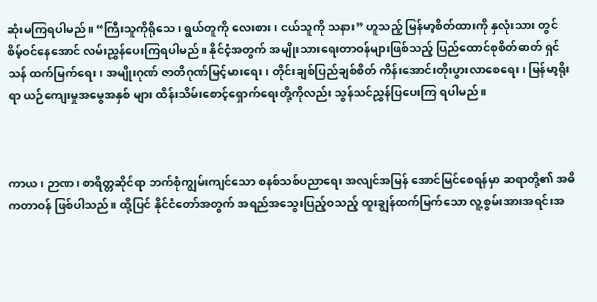ဆုံးမကြရပါမည်။ “ကြီးသူကိုရိုသေ၊ ရွယ်တူကို လေးစား၊ ငယ်သူကို သနား” ဟူသည့် မြန်မာ့စိတ်ထားကို နှလုံးသား တွင် စိမ့်ဝင်နေအောင် လမ်းညွှန်ပေးကြရပါမည်။ နိုင်ငံ့အတွက် အမျိုးသားရေးတာဝန်များဖြစ်သည့် ပြည်ထောင်စုစိတ်ဓာတ် ရှင်သန် ထက်မြက်ရေး၊ အမျိုးဂုဏ် ဇာတိဂုဏ်မြင့်မားရေး၊ တိုင်းချစ်ပြည်ချစ်စိတ် ကိန်းအောင်းတိုးပွားလာစေရေး၊ မြန်မာ့ရိုးရာ ယဉ်ကျေးမှုအမွေအနှစ် များ ထိန်းသိမ်းစောင့်ရှောက်ရေးတို့ကိုလည်း သွန်သင်ညွှန်ပြပေးကြ ရပါမည်။



ကာယ၊ ဉာဏ၊ စာရိတ္တဆိုင်ရာ ဘက်စုံကျွမ်းကျင်သော စနစ်သစ်ပညာရေး အလျင်အမြန် အောင်မြင်စေရန်မှာ ဆရာတို့၏ အဓိကတာဝန် ဖြစ်ပါသည်။ ထို့ပြင် နိုင်ငံတော်အတွက် အရည်အသွေးပြည့်ဝသည့် ထူးချွန်ထက်မြက်သော လူ့စွမ်းအားအရင်းအ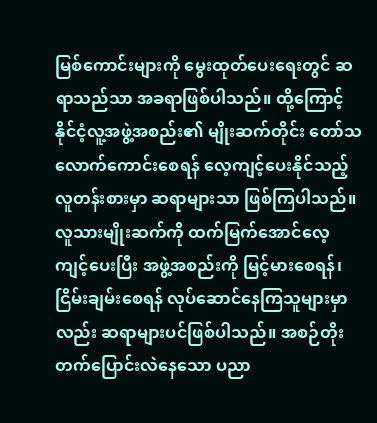မြစ်ကောင်းများကို မွေးထုတ်ပေးရေးတွင် ဆရာသည်သာ အခရာဖြစ်ပါသည်။ ထို့ကြောင့် နိုင်ငံ့လူ့အဖွဲ့အစည်း၏ မျိုးဆက်တိုင်း တော်သလောက်ကောင်းစေရန် လေ့ကျင့်ပေးနိုင်သည့် လူတန်းစားမှာ ဆရာများသာ ဖြစ်ကြပါသည်။ လူသားမျိုးဆက်ကို ထက်မြက်အောင်လေ့ကျင့်ပေးပြီး အဖွဲ့အစည်းကို မြင့်မားစေရန်၊ ငြိမ်းချမ်းစေရန် လုပ်ဆောင်နေကြသူများမှာလည်း ဆရာများပင်ဖြစ်ပါသည်။ အစဉ်တိုးတက်ပြောင်းလဲနေသော ပညာ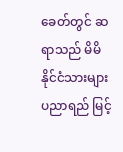ခေတ်တွင် ဆရာသည် မိမိနိုင်ငံသားများ ပညာရည် မြင့်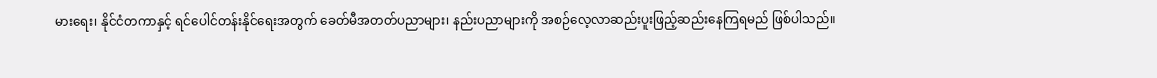မားရေး၊ နိုင်ငံတကာနှင့် ရင်ပေါင်တန်းနိုင်ရေးအတွက် ခေတ်မီအတတ်ပညာများ၊ နည်းပညာများကို အစဉ်လေ့လာဆည်းပူးဖြည့်ဆည်းနေကြရမည် ဖြစ်ပါသည်။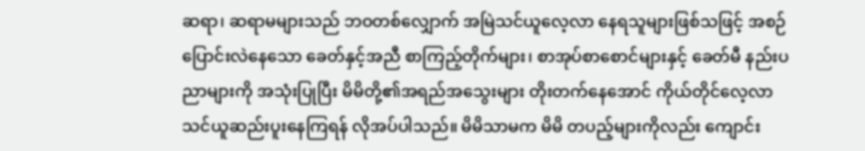ဆရာ၊ ဆရာမများသည် ဘဝတစ်လျှောက် အမြဲသင်ယူလေ့လာ နေရသူများဖြစ်သဖြင့် အစဉ် ပြောင်းလဲနေသော ခေတ်နှင့်အညီ စာကြည့်တိုက်များ၊ စာအုပ်စာစောင်များနှင့် ခေတ်မီ နည်းပညာများကို အသုံးပြုပြီး မိမိတို့၏အရည်အသွေးများ တိုးတက်နေအောင် ကိုယ်တိုင်လေ့လာ သင်ယူဆည်းပူးနေကြရန် လိုအပ်ပါသည်။ မိမိသာမက မိမိ တပည့်များကိုလည်း ကျောင်း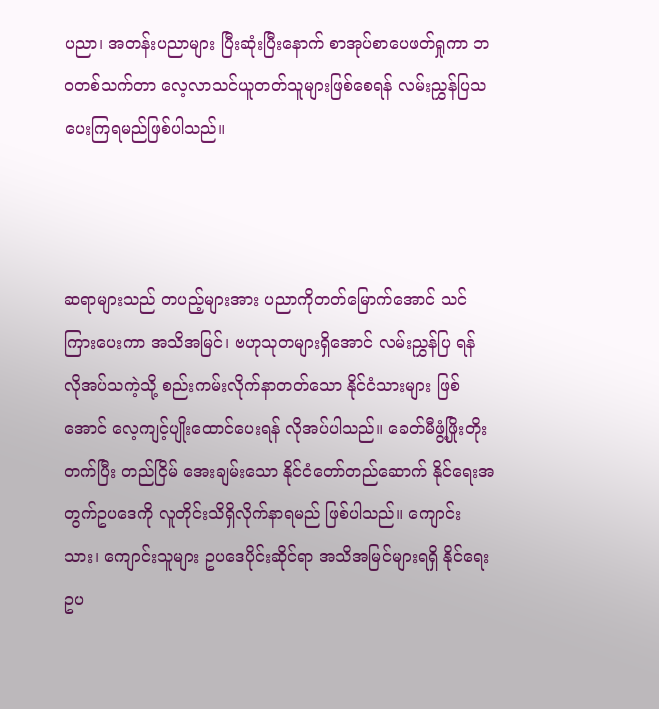ပညာ၊ အတန်းပညာများ ပြီးဆုံးပြီးနောက် စာအုပ်စာပေဖတ်ရှုကာ ဘဝတစ်သက်တာ လေ့လာသင်ယူတတ်သူများဖြစ်စေရန် လမ်းညွှန်ပြသပေးကြရမည်ဖြစ်ပါသည်။



ဆရာများသည် တပည့်များအား ပညာကိုတတ်မြောက်အောင် သင်ကြားပေးကာ အသိအမြင်၊ ဗဟုသုတများရှိအောင် လမ်းညွှန်ပြ ရန် လိုအပ်သကဲ့သို့ စည်းကမ်းလိုက်နာတတ်သော နိုင်ငံသားများ ဖြစ်အောင် လေ့ကျင့်ပျိုးထောင်ပေးရန် လိုအပ်ပါသည်။ ခေတ်မီဖွံ့ဖြိုးတိုးတက်ပြီး တည်ငြိမ် အေးချမ်းသော နိုင်ငံတော်တည်ဆောက် နိုင်ရေးအတွက်ဥပဒေကို လူတိုင်းသိရှိလိုက်နာရမည် ဖြစ်ပါသည်။ ကျောင်းသား၊ ကျောင်းသူများ ဥပဒေပိုင်းဆိုင်ရာ အသိအမြင်များရရှိ နိုင်ရေး ဥပ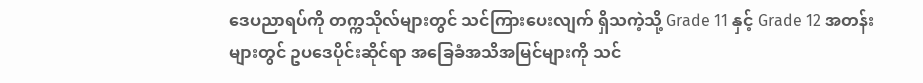ဒေပညာရပ်ကို တက္ကသိုလ်များတွင် သင်ကြားပေးလျက် ရှိသကဲ့သို့ Grade 11 နှင့် Grade 12 အတန်းများတွင် ဥပဒေပိုင်းဆိုင်ရာ အခြေခံအသိအမြင်များကို သင်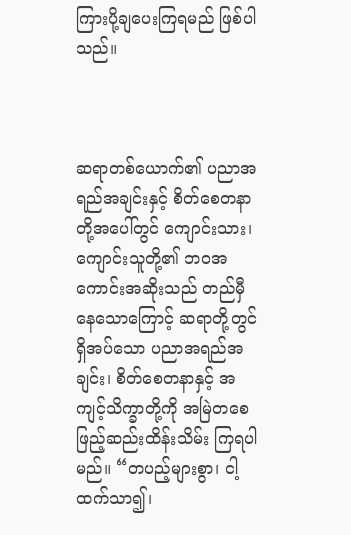ကြားပို့ချပေးကြရမည် ဖြစ်ပါသည်။



ဆရာတစ်ယောက်၏ ပညာအရည်အချင်းနှင့် စိတ်စေတနာတို့အပေါ်တွင် ကျောင်းသား၊ ကျောင်းသူတို့၏ ဘဝအကောင်းအဆိုးသည် တည်မှီနေသောကြောင့် ဆရာတို့တွင်ရှိအပ်သော ပညာအရည်အချင်း၊ စိတ်စေတနာနှင့် အကျင့်သိက္ခာတို့ကို အမြဲတစေ ဖြည့်ဆည်းထိန်းသိမ်း ကြရပါမည်။ “တပည့်များစွာ၊ ငါ့ထက်သာ၍၊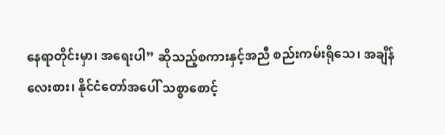နေရာတိုင်းမှာ၊ အရေးပါ” ဆိုသည့်စကားနှင့်အညီ စည်းကမ်းရိုသေ၊ အချိန်လေးစား၊ နိုင်ငံတော်အပေါ် သစ္စာစောင့်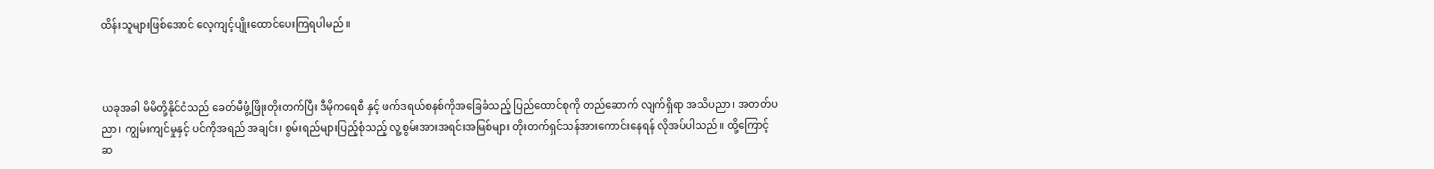ထိန်းသူများဖြစ်အောင် လေ့ကျင့်ပျိုးထောင်ပေးကြရပါမည်။



ယခုအခါ မိမိတို့နိုင်ငံသည် ခေတ်မီဖွံ့ဖြိုးတိုးတက်ပြီး ဒီမိုကရေစီ နှင့် ဖက်ဒရယ်စနစ်ကိုအခြေခံသည့် ပြည်ထောင်စုကို တည်ဆောက် လျက်ရှိရာ အသိပညာ၊ အတတ်ပညာ၊ ကျွမ်းကျင်မှုနှင့် ပင်ကိုအရည် အချင်း၊ စွမ်းရည်များပြည့်စုံသည့် လူ့စွမ်းအားအရင်းအမြစ်များ တိုးတက်ရှင်သန်အားကောင်းနေရန် လိုအပ်ပါသည်။ ထို့ကြောင့် ဆ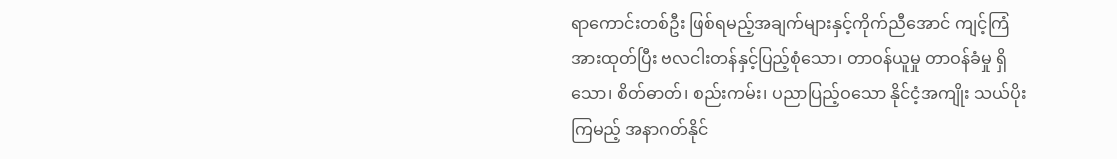ရာကောင်းတစ်ဦး ဖြစ်ရမည့်အချက်များနှင့်ကိုက်ညီအောင် ကျင့်ကြံ အားထုတ်ပြီး ဗလငါးတန်နှင့်ပြည့်စုံသော၊ တာဝန်ယူမှု တာဝန်ခံမှု ရှိသော၊ စိတ်ဓာတ်၊ စည်းကမ်း၊ ပညာပြည့်ဝသော နိုင်ငံ့အကျိုး သယ်ပိုးကြမည့် အနာဂတ်နိုင်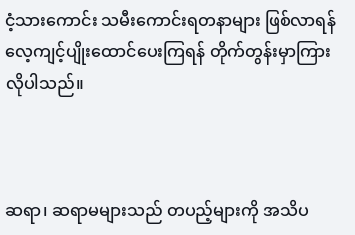ငံ့သားကောင်း သမီးကောင်းရတနာများ ဖြစ်လာရန် လေ့ကျင့်ပျိုးထောင်ပေးကြရန် တိုက်တွန်းမှာကြားလိုပါသည်။



ဆရာ၊ ဆရာမများသည် တပည့်များကို အသိပ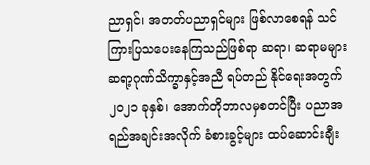ညာရှင်၊ အတတ်ပညာရှင်များ ဖြစ်လာစေရန် သင်ကြားပြသပေးနေကြသည်ဖြစ်ရာ ဆရာ၊ ဆရာမများ ဆရာ့ဂုဏ်သိက္ခာနှင့်အညီ ရပ်တည် နိုင်ရေးအတွက် ၂၀၂၁ ခုနှစ်၊ အောက်တိုဘာလမှစတင်ပြီး ပညာအရည်အချင်းအလိုက် ခံစားခွင့်များ ထပ်ဆောင်းချီး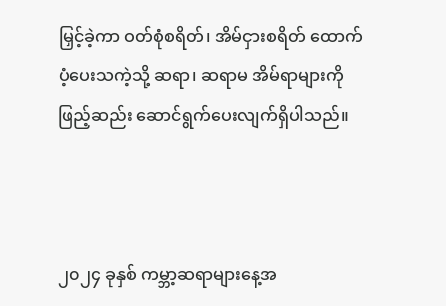မြှင့်ခဲ့ကာ ဝတ်စုံစရိတ်၊ အိမ်ငှားစရိတ် ထောက်ပံ့ပေးသကဲ့သို့ ဆရာ၊ ဆရာမ အိမ်ရာများကို ဖြည့်ဆည်း ဆောင်ရွက်ပေးလျက်ရှိပါသည်။



၂၀၂၄ ခုနှစ် ကမ္ဘာ့ဆရာများနေ့အ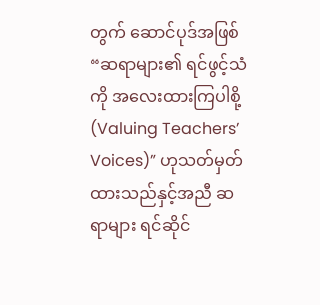တွက် ဆောင်ပုဒ်အဖြစ် “ဆရာများ၏ ရင်ဖွင့်သံကို အလေးထားကြပါစို့ (Valuing Teachers’ Voices)” ဟုသတ်မှတ်ထားသည်နှင့်အညီ ဆရာများ ရင်ဆိုင်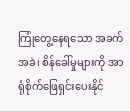ကြုံတွေ့နေရသော အခက်အခဲ၊ စိန်ခေါ်မှုများကို အာရုံစိုက်ဖြေရှင်းပေးနိုင်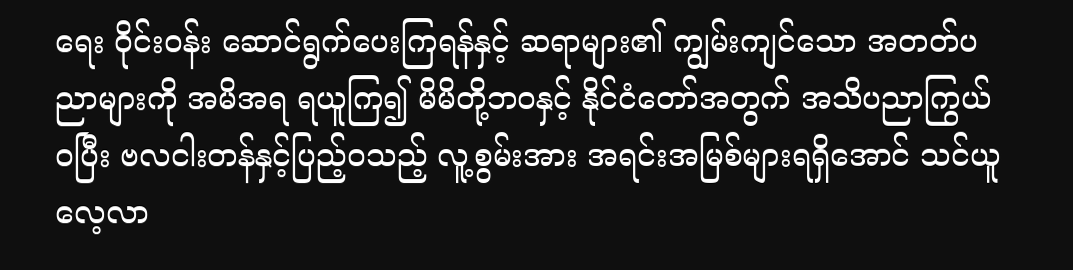ရေး ဝိုင်းဝန်း ဆောင်ရွက်ပေးကြရန်နှင့် ဆရာများ၏ ကျွမ်းကျင်သော အတတ်ပညာများကို အမိအရ ရယူကြ၍ မိမိတို့ဘဝနှင့် နိုင်ငံတော်အတွက် အသိပညာကြွယ်ဝပြီး ဗလငါးတန်နှင့်ပြည့်ဝသည့် လူ့စွမ်းအား အရင်းအမြစ်များရရှိအောင် သင်ယူလေ့လာ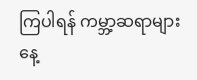ကြပါရန် ကမ္ဘာ့ဆရာများနေ့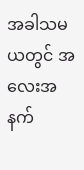အခါသမယတွင် အလေးအနက်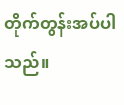တိုက်တွန်းအပ်ပါသည်။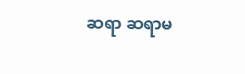ဆရာ ဆရာမ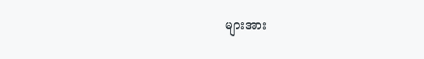များအား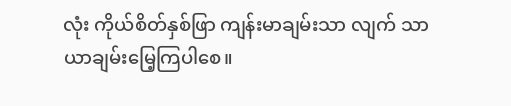လုံး ကိုယ်စိတ်နှစ်ဖြာ ကျန်းမာချမ်းသာ လျက် သာယာချမ်းမြေ့ကြပါစေ။